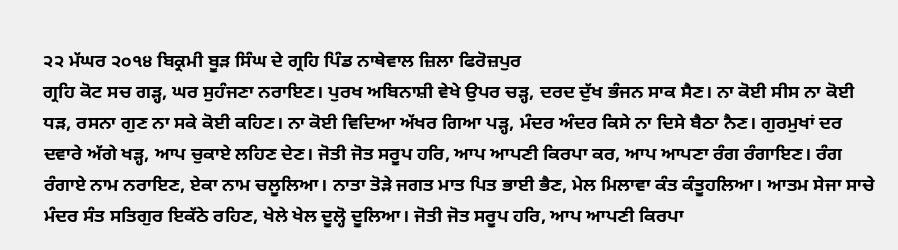੨੨ ਮੱਘਰ ੨੦੧੪ ਬਿਕ੍ਰਮੀ ਬੂੜ ਸਿੰਘ ਦੇ ਗ੍ਰਹਿ ਪਿੰਡ ਨਾਥੇਵਾਲ ਜ਼ਿਲਾ ਫਿਰੋਜ਼ਪੁਰ
ਗ੍ਰਹਿ ਕੋਟ ਸਚ ਗੜ੍ਹ, ਘਰ ਸੁਹੰਜਣਾ ਨਰਾਇਣ। ਪੁਰਖ ਅਬਿਨਾਸ਼ੀ ਵੇਖੇ ਉਪਰ ਚੜ੍ਹ, ਦਰਦ ਦੁੱਖ ਭੰਜਨ ਸਾਕ ਸੈਣ। ਨਾ ਕੋਈ ਸੀਸ ਨਾ ਕੋਈ ਧੜ, ਰਸਨਾ ਗੁਣ ਨਾ ਸਕੇ ਕੋਈ ਕਹਿਣ। ਨਾ ਕੋਈ ਵਿਦਿਆ ਅੱਖਰ ਗਿਆ ਪੜ੍ਹ, ਮੰਦਰ ਅੰਦਰ ਕਿਸੇ ਨਾ ਦਿਸੇ ਬੈਠਾ ਨੈਣ। ਗੁਰਮੁਖਾਂ ਦਰ ਦਵਾਰੇ ਅੱਗੇ ਖੜ੍ਹ, ਆਪ ਚੁਕਾਏ ਲਹਿਣ ਦੇਣ। ਜੋਤੀ ਜੋਤ ਸਰੂਪ ਹਰਿ, ਆਪ ਆਪਣੀ ਕਿਰਪਾ ਕਰ, ਆਪ ਆਪਣਾ ਰੰਗ ਰੰਗਾਇਣ। ਰੰਗ ਰੰਗਾਏ ਨਾਮ ਨਰਾਇਣ, ਏਕਾ ਨਾਮ ਚਲੂਲਿਆ। ਨਾਤਾ ਤੋੜੇ ਜਗਤ ਮਾਤ ਪਿਤ ਭਾਈ ਭੈਣ, ਮੇਲ ਮਿਲਾਵਾ ਕੰਤ ਕੰਤੂਹਲਿਆ। ਆਤਮ ਸੇਜਾ ਸਾਚੇ ਮੰਦਰ ਸੰਤ ਸਤਿਗੁਰ ਇਕੱਠੇ ਰਹਿਣ, ਖੇਲੇ ਖੇਲ ਦੂਲ੍ਹੋ ਦੂਲਿਆ। ਜੋਤੀ ਜੋਤ ਸਰੂਪ ਹਰਿ, ਆਪ ਆਪਣੀ ਕਿਰਪਾ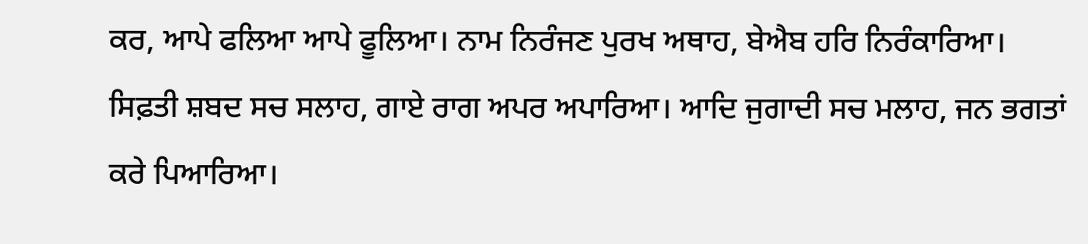ਕਰ, ਆਪੇ ਫਲਿਆ ਆਪੇ ਫੂਲਿਆ। ਨਾਮ ਨਿਰੰਜਣ ਪੁਰਖ ਅਥਾਹ, ਬੇਐਬ ਹਰਿ ਨਿਰੰਕਾਰਿਆ। ਸਿਫ਼ਤੀ ਸ਼ਬਦ ਸਚ ਸਲਾਹ, ਗਾਏ ਰਾਗ ਅਪਰ ਅਪਾਰਿਆ। ਆਦਿ ਜੁਗਾਦੀ ਸਚ ਮਲਾਹ, ਜਨ ਭਗਤਾਂ ਕਰੇ ਪਿਆਰਿਆ।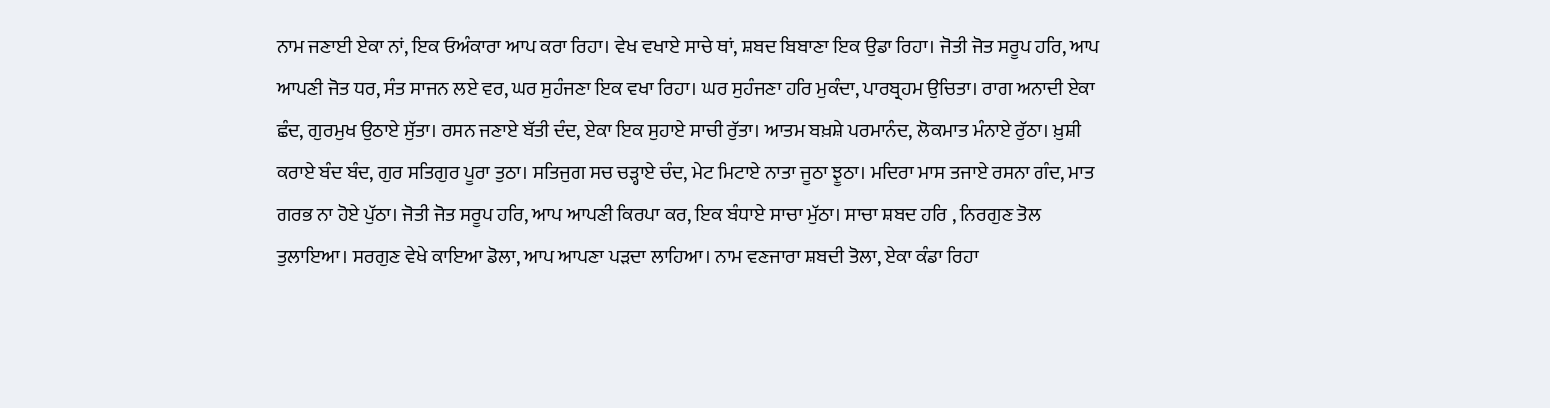ਨਾਮ ਜਣਾਈ ਏਕਾ ਨਾਂ, ਇਕ ਓਅੰਕਾਰਾ ਆਪ ਕਰਾ ਰਿਹਾ। ਵੇਖ ਵਖਾਏ ਸਾਚੇ ਥਾਂ, ਸ਼ਬਦ ਬਿਬਾਣਾ ਇਕ ਉਡਾ ਰਿਹਾ। ਜੋਤੀ ਜੋਤ ਸਰੂਪ ਹਰਿ, ਆਪ ਆਪਣੀ ਜੋਤ ਧਰ, ਸੰਤ ਸਾਜਨ ਲਏ ਵਰ, ਘਰ ਸੁਹੰਜਣਾ ਇਕ ਵਖਾ ਰਿਹਾ। ਘਰ ਸੁਹੰਜਣਾ ਹਰਿ ਮੁਕੰਦਾ, ਪਾਰਬ੍ਰਹਮ ਉਚਿਤਾ। ਰਾਗ ਅਨਾਦੀ ਏਕਾ ਛੰਦ, ਗੁਰਮੁਖ ਉਠਾਏ ਸੁੱਤਾ। ਰਸਨ ਜਣਾਏ ਬੱਤੀ ਦੰਦ, ਏਕਾ ਇਕ ਸੁਹਾਏ ਸਾਚੀ ਰੁੱਤਾ। ਆਤਮ ਬਖ਼ਸ਼ੇ ਪਰਮਾਨੰਦ, ਲੋਕਮਾਤ ਮੰਨਾਏ ਰੁੱਠਾ। ਖ਼ੁਸ਼ੀ ਕਰਾਏ ਬੰਦ ਬੰਦ, ਗੁਰ ਸਤਿਗੁਰ ਪੂਰਾ ਤੁਠਾ। ਸਤਿਜੁਗ ਸਚ ਚੜ੍ਹਾਏ ਚੰਦ, ਮੇਟ ਮਿਟਾਏ ਨਾਤਾ ਜੂਠਾ ਝੂਠਾ। ਮਦਿਰਾ ਮਾਸ ਤਜਾਏ ਰਸਨਾ ਗੰਦ, ਮਾਤ ਗਰਭ ਨਾ ਹੋਏ ਪੁੱਠਾ। ਜੋਤੀ ਜੋਤ ਸਰੂਪ ਹਰਿ, ਆਪ ਆਪਣੀ ਕਿਰਪਾ ਕਰ, ਇਕ ਬੰਧਾਏ ਸਾਚਾ ਮੁੱਠਾ। ਸਾਚਾ ਸ਼ਬਦ ਹਰਿ , ਨਿਰਗੁਣ ਤੋਲ ਤੁਲਾਇਆ। ਸਰਗੁਣ ਵੇਖੇ ਕਾਇਆ ਡੋਲਾ, ਆਪ ਆਪਣਾ ਪੜਦਾ ਲਾਹਿਆ। ਨਾਮ ਵਣਜਾਰਾ ਸ਼ਬਦੀ ਤੋਲਾ, ਏਕਾ ਕੰਡਾ ਰਿਹਾ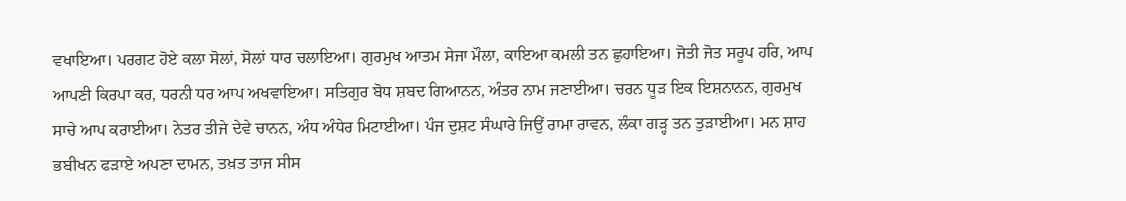ਵਖਾਇਆ। ਪਰਗਟ ਹੋਏ ਕਲਾ ਸੋਲਾਂ, ਸੋਲਾਂ ਧਾਰ ਚਲਾਇਆ। ਗੁਰਮੁਖ ਆਤਮ ਸੇਜਾ ਮੌਲਾ, ਕਾਇਆ ਕਮਲੀ ਤਨ ਛੁਹਾਇਆ। ਜੋਤੀ ਜੋਤ ਸਰੂਪ ਹਰਿ, ਆਪ ਆਪਣੀ ਕਿਰਪਾ ਕਰ, ਧਰਨੀ ਧਰ ਆਪ ਅਖਵਾਇਆ। ਸਤਿਗੁਰ ਬੋਧ ਸ਼ਬਦ ਗਿਆਨਨ, ਅੰਤਰ ਨਾਮ ਜਣਾਈਆ। ਚਰਨ ਧੂੜ ਇਕ ਇਸ਼ਨਾਨਨ, ਗੁਰਮੁਖ ਸਾਚੇ ਆਪ ਕਰਾਈਆ। ਨੇਤਰ ਤੀਜੇ ਦੇਵੇ ਚਾਨਨ, ਅੰਧ ਅੰਧੇਰ ਮਿਟਾਈਆ। ਪੰਜ ਦੁਸ਼ਟ ਸੰਘਾਰੇ ਜਿਉਂ ਰਾਮਾ ਰਾਵਨ, ਲੰਕਾ ਗੜ੍ਹ ਤਨ ਤੁੜਾਈਆ। ਮਨ ਸ਼ਾਹ ਭਬੀਖਨ ਫੜਾਏ ਅਪਣਾ ਦਾਮਨ, ਤਖ਼ਤ ਤਾਜ ਸੀਸ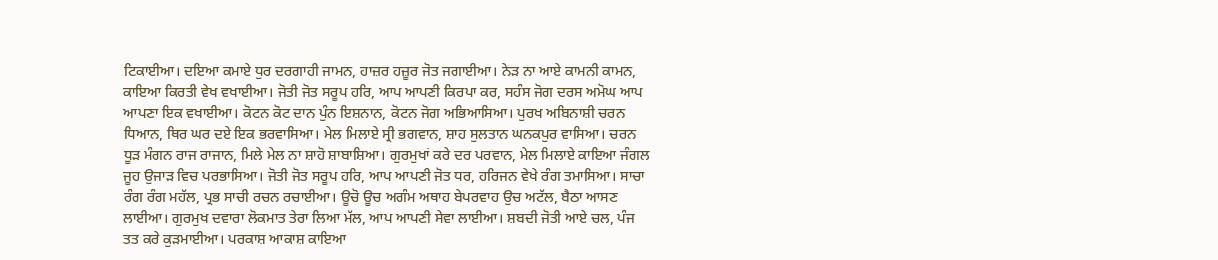ਟਿਕਾਈਆ। ਦਇਆ ਕਮਾਏ ਧੁਰ ਦਰਗਾਹੀ ਜਾਮਨ, ਹਾਜ਼ਰ ਹਜ਼ੂਰ ਜੋਤ ਜਗਾਈਆ। ਨੇੜ ਨਾ ਆਏ ਕਾਮਨੀ ਕਾਮਨ, ਕਾਇਆ ਕਿਰਤੀ ਵੇਖ ਵਖਾਈਆ। ਜੋਤੀ ਜੋਤ ਸਰੂਪ ਹਰਿ, ਆਪ ਆਪਣੀ ਕਿਰਪਾ ਕਰ, ਸਹੰਸ ਜੋਗ ਦਰਸ ਅਮੋਘ ਆਪ ਆਪਣਾ ਇਕ ਵਖਾਈਆ। ਕੋਟਨ ਕੋਟ ਦਾਨ ਪੁੰਨ ਇਸ਼ਨਾਨ, ਕੋਟਨ ਜੋਗ ਅਭਿਆਸਿਆ। ਪੁਰਖ ਅਬਿਨਾਸ਼ੀ ਚਰਨ ਧਿਆਨ, ਥਿਰ ਘਰ ਦਏ ਇਕ ਭਰਵਾਸਿਆ। ਮੇਲ ਮਿਲਾਏ ਸ੍ਰੀ ਭਗਵਾਨ, ਸ਼ਾਹ ਸੁਲਤਾਨ ਘਨਕਪੁਰ ਵਾਸਿਆ। ਚਰਨ ਧੂੜ ਮੰਗਨ ਰਾਜ ਰਾਜਾਨ, ਮਿਲੇ ਮੇਲ ਨਾ ਸ਼ਾਹੋ ਸ਼ਾਬਾਸ਼ਿਆ। ਗੁਰਮੁਖਾਂ ਕਰੇ ਦਰ ਪਰਵਾਨ, ਮੇਲ ਮਿਲਾਏ ਕਾਇਆ ਜੰਗਲ ਜੂਹ ਉਜਾੜ ਵਿਚ ਪਰਭਾਸਿਆ। ਜੋਤੀ ਜੋਤ ਸਰੂਪ ਹਰਿ, ਆਪ ਆਪਣੀ ਜੋਤ ਧਰ, ਹਰਿਜਨ ਵੇਖੇ ਰੰਗ ਤਮਾਸਿਆ। ਸਾਚਾ ਰੰਗ ਰੰਗ ਮਹੱਲ, ਪ੍ਰਭ ਸਾਚੀ ਰਚਨ ਰਚਾਈਆ। ਊਚੋ ਊਚ ਅਗੰਮ ਅਥਾਹ ਬੇਪਰਵਾਹ ਉਚ ਅਟੱਲ, ਬੈਠਾ ਆਸਣ ਲਾਈਆ। ਗੁਰਮੁਖ ਦਵਾਰਾ ਲੋਕਮਾਤ ਤੇਰਾ ਲਿਆ ਮੱਲ, ਆਪ ਆਪਣੀ ਸੇਵਾ ਲਾਈਆ। ਸ਼ਬਦੀ ਜੋਤੀ ਆਏ ਚਲ, ਪੰਜ ਤਤ ਕਰੇ ਕੁੜਮਾਈਆ। ਪਰਕਾਸ਼ ਆਕਾਸ਼ ਕਾਇਆ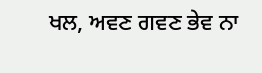ਖਲ, ਅਵਣ ਗਵਣ ਭੇਵ ਨਾ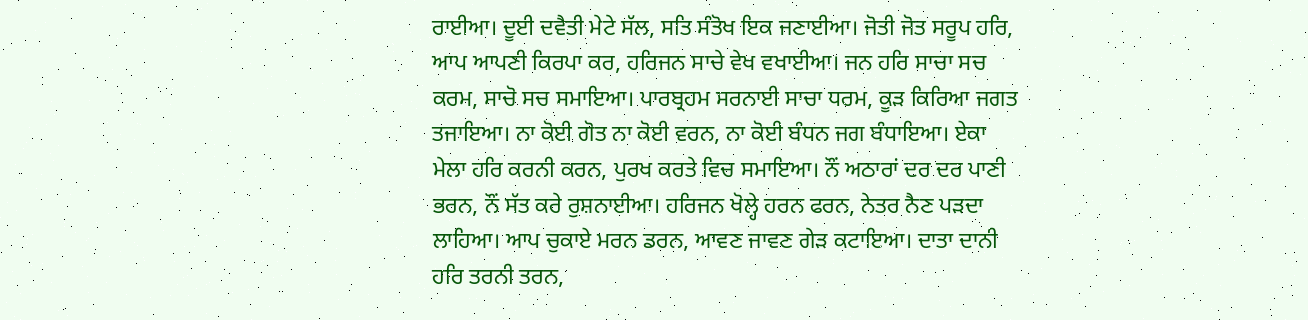ਰਾਈਆ। ਦੂਈ ਦਵੈਤੀ ਮੇਟੇ ਸੱਲ, ਸਤਿ ਸੰਤੋਖ ਇਕ ਜਣਾਈਆ। ਜੋਤੀ ਜੋਤ ਸਰੂਪ ਹਰਿ, ਆਪ ਆਪਣੀ ਕਿਰਪਾ ਕਰ, ਹਰਿਜਨ ਸਾਚੇ ਵੇਖ ਵਖਾਈਆ। ਜਨ ਹਰਿ ਸਾਚਾ ਸਚ ਕਰਮ, ਸਾਚੋ ਸਚ ਸਮਾਇਆ। ਪਾਰਬ੍ਰਹਮ ਸਰਨਾਈ ਸਾਚਾ ਧਰਮ, ਕੂੜ ਕਿਰਿਆ ਜਗਤ ਤਜਾਇਆ। ਨਾ ਕੋਈ ਗੋਤ ਨਾ ਕੋਈ ਵਰਨ, ਨਾ ਕੋਈ ਬੰਧਨ ਜਗ ਬੰਧਾਇਆ। ਏਕਾ ਮੇਲਾ ਹਰਿ ਕਰਨੀ ਕਰਨ, ਪੁਰਖ ਕਰਤੇ ਵਿਚ ਸਮਾਇਆ। ਨੌਂ ਅਠਾਰਾਂ ਦਰ ਦਰ ਪਾਣੀ ਭਰਨ, ਨੌਂ ਸੱਤ ਕਰੇ ਰੁਸ਼ਨਾਈਆ। ਹਰਿਜਨ ਖੋਲ੍ਹੇ ਹਰਨ ਫਰਨ, ਨੇਤਰ ਨੈਣ ਪੜਦਾ ਲਾਹਿਆ। ਆਪ ਚੁਕਾਏ ਮਰਨ ਡਰਨ, ਆਵਣ ਜਾਵਣ ਗੇੜ ਕਟਾਇਆ। ਦਾਤਾ ਦਾਨੀ ਹਰਿ ਤਰਨੀ ਤਰਨ,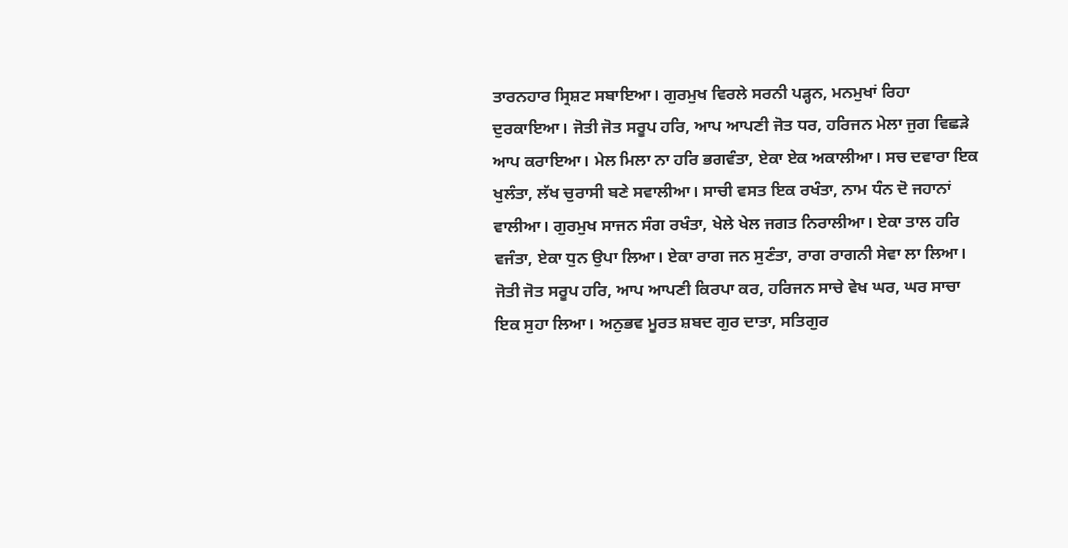ਤਾਰਨਹਾਰ ਸ੍ਰਿਸ਼ਟ ਸਬਾਇਆ। ਗੁਰਮੁਖ ਵਿਰਲੇ ਸਰਨੀ ਪੜ੍ਹਨ, ਮਨਮੁਖਾਂ ਰਿਹਾ ਦੁਰਕਾਇਆ। ਜੋਤੀ ਜੋਤ ਸਰੂਪ ਹਰਿ, ਆਪ ਆਪਣੀ ਜੋਤ ਧਰ, ਹਰਿਜਨ ਮੇਲਾ ਜੁਗ ਵਿਛੜੇ ਆਪ ਕਰਾਇਆ। ਮੇਲ ਮਿਲਾ ਨਾ ਹਰਿ ਭਗਵੰਤਾ, ਏਕਾ ਏਕ ਅਕਾਲੀਆ। ਸਚ ਦਵਾਰਾ ਇਕ ਖੁਲੰਤਾ, ਲੱਖ ਚੁਰਾਸੀ ਬਣੇ ਸਵਾਲੀਆ। ਸਾਚੀ ਵਸਤ ਇਕ ਰਖੰਤਾ, ਨਾਮ ਧੰਨ ਦੋ ਜਹਾਨਾਂ ਵਾਲੀਆ। ਗੁਰਮੁਖ ਸਾਜਨ ਸੰਗ ਰਖੰਤਾ, ਖੇਲੇ ਖੇਲ ਜਗਤ ਨਿਰਾਲੀਆ। ਏਕਾ ਤਾਲ ਹਰਿ ਵਜੰਤਾ, ਏਕਾ ਧੁਨ ਉਪਾ ਲਿਆ। ਏਕਾ ਰਾਗ ਜਨ ਸੁਣੰਤਾ, ਰਾਗ ਰਾਗਨੀ ਸੇਵਾ ਲਾ ਲਿਆ। ਜੋਤੀ ਜੋਤ ਸਰੂਪ ਹਰਿ, ਆਪ ਆਪਣੀ ਕਿਰਪਾ ਕਰ, ਹਰਿਜਨ ਸਾਚੇ ਵੇਖ ਘਰ, ਘਰ ਸਾਚਾ ਇਕ ਸੁਹਾ ਲਿਆ। ਅਨੁਭਵ ਮੂਰਤ ਸ਼ਬਦ ਗੁਰ ਦਾਤਾ, ਸਤਿਗੁਰ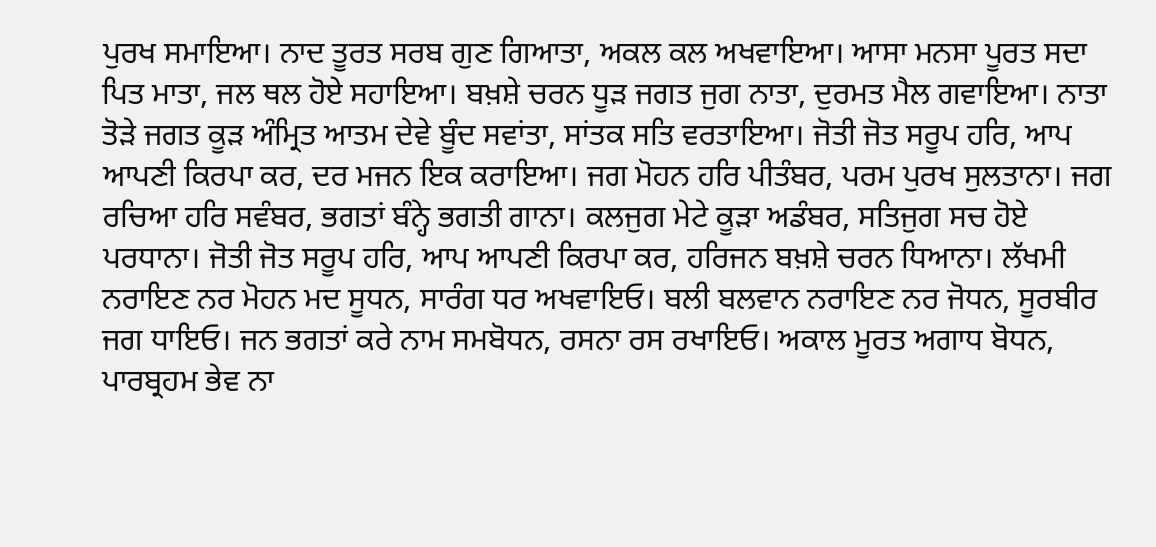ਪੁਰਖ ਸਮਾਇਆ। ਨਾਦ ਤੂਰਤ ਸਰਬ ਗੁਣ ਗਿਆਤਾ, ਅਕਲ ਕਲ ਅਖਵਾਇਆ। ਆਸਾ ਮਨਸਾ ਪੂਰਤ ਸਦਾ ਪਿਤ ਮਾਤਾ, ਜਲ ਥਲ ਹੋਏ ਸਹਾਇਆ। ਬਖ਼ਸ਼ੇ ਚਰਨ ਧੂੜ ਜਗਤ ਜੁਗ ਨਾਤਾ, ਦੁਰਮਤ ਮੈਲ ਗਵਾਇਆ। ਨਾਤਾ ਤੋੜੇ ਜਗਤ ਕੂੜ ਅੰਮ੍ਰਿਤ ਆਤਮ ਦੇਵੇ ਬੂੰਦ ਸਵਾਂਤਾ, ਸਾਂਤਕ ਸਤਿ ਵਰਤਾਇਆ। ਜੋਤੀ ਜੋਤ ਸਰੂਪ ਹਰਿ, ਆਪ ਆਪਣੀ ਕਿਰਪਾ ਕਰ, ਦਰ ਮਜਨ ਇਕ ਕਰਾਇਆ। ਜਗ ਮੋਹਨ ਹਰਿ ਪੀਤੰਬਰ, ਪਰਮ ਪੁਰਖ ਸੁਲਤਾਨਾ। ਜਗ ਰਚਿਆ ਹਰਿ ਸਵੰਬਰ, ਭਗਤਾਂ ਬੰਨ੍ਹੇ ਭਗਤੀ ਗਾਨਾ। ਕਲਜੁਗ ਮੇਟੇ ਕੂੜਾ ਅਡੰਬਰ, ਸਤਿਜੁਗ ਸਚ ਹੋਏ ਪਰਧਾਨਾ। ਜੋਤੀ ਜੋਤ ਸਰੂਪ ਹਰਿ, ਆਪ ਆਪਣੀ ਕਿਰਪਾ ਕਰ, ਹਰਿਜਨ ਬਖ਼ਸ਼ੇ ਚਰਨ ਧਿਆਨਾ। ਲੱਖਮੀ ਨਰਾਇਣ ਨਰ ਮੋਹਨ ਮਦ ਸੂਧਨ, ਸਾਰੰਗ ਧਰ ਅਖਵਾਇਓ। ਬਲੀ ਬਲਵਾਨ ਨਰਾਇਣ ਨਰ ਜੋਧਨ, ਸੂਰਬੀਰ ਜਗ ਧਾਇਓ। ਜਨ ਭਗਤਾਂ ਕਰੇ ਨਾਮ ਸਮਬੋਧਨ, ਰਸਨਾ ਰਸ ਰਖਾਇਓ। ਅਕਾਲ ਮੂਰਤ ਅਗਾਧ ਬੋਧਨ, ਪਾਰਬ੍ਰਹਮ ਭੇਵ ਨਾ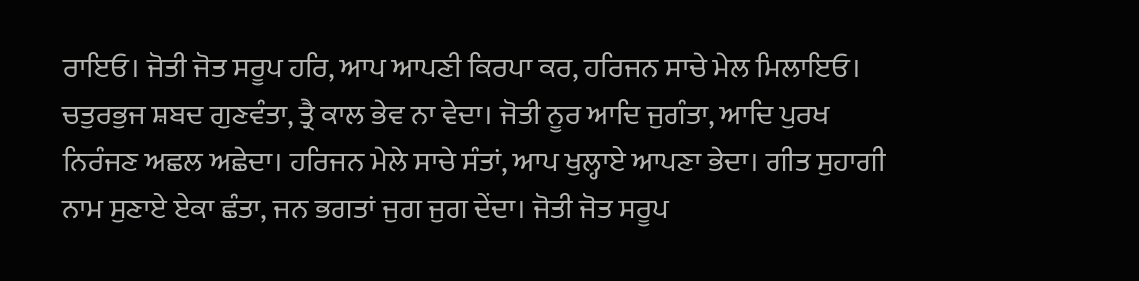ਰਾਇਓ। ਜੋਤੀ ਜੋਤ ਸਰੂਪ ਹਰਿ, ਆਪ ਆਪਣੀ ਕਿਰਪਾ ਕਰ, ਹਰਿਜਨ ਸਾਚੇ ਮੇਲ ਮਿਲਾਇਓ। ਚਤੁਰਭੁਜ ਸ਼ਬਦ ਗੁਣਵੰਤਾ, ਤ੍ਰੈ ਕਾਲ ਭੇਵ ਨਾ ਵੇਦਾ। ਜੋਤੀ ਨੂਰ ਆਦਿ ਜੁਗੰਤਾ, ਆਦਿ ਪੁਰਖ ਨਿਰੰਜਣ ਅਛਲ ਅਛੇਦਾ। ਹਰਿਜਨ ਮੇਲੇ ਸਾਚੇ ਸੰਤਾਂ, ਆਪ ਖੁਲ੍ਹਾਏ ਆਪਣਾ ਭੇਦਾ। ਗੀਤ ਸੁਹਾਗੀ ਨਾਮ ਸੁਣਾਏ ਏਕਾ ਛੰਤਾ, ਜਨ ਭਗਤਾਂ ਜੁਗ ਜੁਗ ਦੇਂਦਾ। ਜੋਤੀ ਜੋਤ ਸਰੂਪ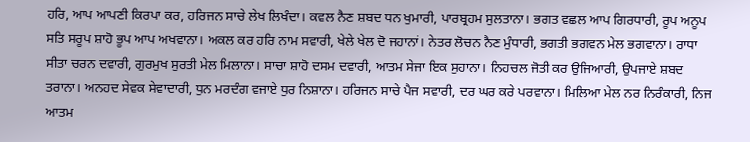ਹਰਿ, ਆਪ ਆਪਣੀ ਕਿਰਪਾ ਕਰ, ਹਰਿਜਨ ਸਾਚੇ ਲੇਖ ਲਿਖੰਦਾ। ਕਵਲ ਨੈਣ ਸ਼ਬਦ ਧਨ ਖੁਮਾਰੀ, ਪਾਰਬ੍ਰਹਮ ਸੁਲਤਾਨਾ। ਭਗਤ ਵਛਲ ਆਪ ਗਿਰਧਾਰੀ, ਰੂਪ ਅਨੂਪ ਸਤਿ ਸਰੂਪ ਸ਼ਾਹੋ ਭੂਪ ਆਪ ਅਖਵਾਨਾ। ਅਕਲ ਕਰ ਹਰਿ ਨਾਮ ਸਵਾਰੀ, ਖੇਲੇ ਖੇਲ ਦੋ ਜਹਾਨਾਂ। ਨੇਤਰ ਲੋਚਨ ਨੈਣ ਮੁੰਧਾਰੀ, ਭਗਤੀ ਭਗਵਨ ਮੇਲ ਭਗਵਾਨਾ। ਰਾਧਾ ਸੀਤਾ ਚਰਨ ਦਵਾਰੀ, ਗੁਰਮੁਖ ਸੁਰਤੀ ਮੇਲ ਮਿਲਾਨਾ। ਸਾਚਾ ਸ਼ਾਹੋ ਦਸਮ ਦਵਾਰੀ, ਆਤਮ ਸੇਜਾ ਇਕ ਸੁਹਾਨਾ। ਨਿਹਚਲ ਜੋਤੀ ਕਰ ਉਜਿਆਰੀ, ਉਪਜਾਏ ਸ਼ਬਦ ਤਰਾਨਾ। ਅਨਹਦ ਸੇਵਕ ਸੇਵਾਦਾਰੀ, ਧੁਨ ਮਰਦੰਗ ਵਜਾਏ ਧੁਰ ਨਿਸ਼ਾਨਾ। ਹਰਿਜਨ ਸਾਚੇ ਪੈਜ ਸਵਾਰੀ, ਦਰ ਘਰ ਕਰੇ ਪਰਵਾਨਾ। ਮਿਲਿਆ ਮੇਲ ਨਰ ਨਿਰੰਕਾਰੀ, ਨਿਜ ਆਤਮ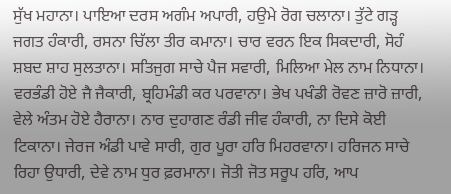ਸੁੱਖ ਮਹਾਨਾ। ਪਾਇਆ ਦਰਸ ਅਗੰਮ ਅਪਾਰੀ, ਹਉਮੇ ਰੋਗ ਚਲਾਨਾ। ਤੁੱਟੇ ਗੜ੍ਹ ਜਗਤ ਹੰਕਾਰੀ, ਰਸਨਾ ਚਿੱਲਾ ਤੀਰ ਕਮਾਨਾ। ਚਾਰ ਵਰਨ ਇਕ ਸਿਕਦਾਰੀ, ਸੋਹੰ ਸ਼ਬਦ ਸ਼ਾਹ ਸੁਲਤਾਨਾ। ਸਤਿਜੁਗ ਸਾਚੇ ਪੈਜ ਸਵਾਰੀ, ਮਿਲਿਆ ਮੇਲ ਨਾਮ ਨਿਧਾਨਾ। ਵਰਭੰਡੀ ਹੋਏ ਜੈ ਜੈਕਾਰੀ, ਬ੍ਰਹਿਮੰਡੀ ਕਰ ਪਰਵਾਨਾ। ਭੇਖ ਪਖੰਡੀ ਰੋਵਣ ਜ਼ਾਰੋ ਜ਼ਾਰੀ, ਵੇਲੇ ਅੰਤਮ ਹੋਏ ਹੈਰਾਨਾ। ਨਾਰ ਦੁਹਾਗਣ ਰੰਡੀ ਜੀਵ ਹੰਕਾਰੀ, ਨਾ ਦਿਸੇ ਕੋਈ ਟਿਕਾਨਾ। ਜੇਰਜ ਅੰਡੀ ਪਾਵੇ ਸਾਰੀ, ਗੁਰ ਪੂਰਾ ਹਰਿ ਮਿਹਰਵਾਨਾ। ਹਰਿਜਨ ਸਾਚੇ ਰਿਹਾ ਉਧਾਰੀ, ਦੇਵੇ ਨਾਮ ਧੁਰ ਫ਼ਰਮਾਨਾ। ਜੋਤੀ ਜੋਤ ਸਰੂਪ ਹਰਿ, ਆਪ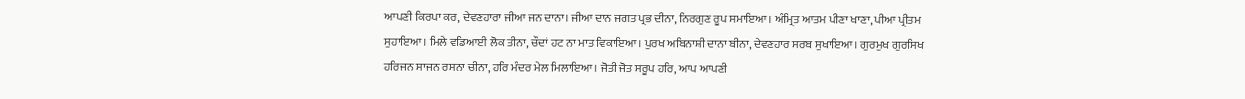ਆਪਣੀ ਕਿਰਪਾ ਕਰ, ਦੇਵਣਹਾਰਾ ਜੀਆ ਜਨ ਦਾਨਾ। ਜੀਆ ਦਾਨ ਜਗਤ ਪ੍ਰਭ ਦੀਨਾ, ਨਿਰਗੁਣ ਰੂਪ ਸਮਾਇਆ। ਅੰਮ੍ਰਿਤ ਆਤਮ ਪੀਣਾ ਖਾਣਾ, ਪੀਆ ਪ੍ਰੀਤਮ ਸੁਹਾਇਆ। ਮਿਲੇ ਵਡਿਆਈ ਲੋਕ ਤੀਨਾ, ਚੌਦਾਂ ਹਟ ਨਾ ਮਾਤ ਵਿਕਾਇਆ। ਪੁਰਖ ਅਬਿਨਾਸ਼ੀ ਦਾਨਾ ਬੀਨਾ, ਦੇਵਣਹਾਰ ਸਰਬ ਸੁਖਾਇਆ। ਗੁਰਮੁਖ ਗੁਰਸਿਖ ਹਰਿਜਨ ਸਾਜਨ ਰਸਨਾ ਚੀਨਾ, ਹਰਿ ਮੰਦਰ ਮੇਲ ਮਿਲਾਇਆ। ਜੋਤੀ ਜੋਤ ਸਰੂਪ ਹਰਿ, ਆਪ ਆਪਣੀ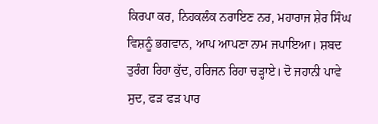ਕਿਰਪਾ ਕਰ, ਨਿਹਕਲੰਕ ਨਰਾਇਣ ਨਰ, ਮਹਾਰਾਜ ਸ਼ੇਰ ਸਿੰਘ ਵਿਸ਼ਨੂੰ ਭਗਵਾਨ, ਆਪ ਆਪਣਾ ਨਾਮ ਜਪਾਇਆ। ਸ਼ਬਦ ਤੁਰੰਗ ਰਿਹਾ ਕੁੱਦ, ਹਰਿਜਨ ਰਿਹਾ ਚੜ੍ਹਾਏ। ਦੋ ਜਹਾਨੀ ਪਾਵੇ ਸੁਦ, ਫੜ ਫੜ ਪਾਰ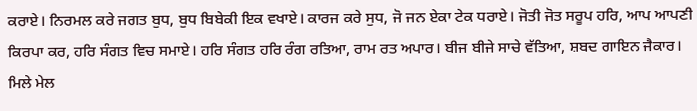ਕਰਾਏ। ਨਿਰਮਲ ਕਰੇ ਜਗਤ ਬੁਧ, ਬੁਧ ਬਿਬੇਕੀ ਇਕ ਵਖਾਏ। ਕਾਰਜ ਕਰੇ ਸੁਧ, ਜੋ ਜਨ ਏਕਾ ਟੇਕ ਧਰਾਏ। ਜੋਤੀ ਜੋਤ ਸਰੂਪ ਹਰਿ, ਆਪ ਆਪਣੀ ਕਿਰਪਾ ਕਰ, ਹਰਿ ਸੰਗਤ ਵਿਚ ਸਮਾਏ। ਹਰਿ ਸੰਗਤ ਹਰਿ ਰੰਗ ਰਤਿਆ, ਰਾਮ ਰਤ ਅਪਾਰ। ਬੀਜ ਬੀਜੇ ਸਾਚੇ ਵੱਤਿਆ, ਸ਼ਬਦ ਗਾਇਨ ਜੈਕਾਰ। ਮਿਲੇ ਮੇਲ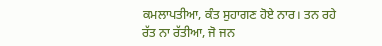ਕਮਲਾਪਤੀਆ, ਕੰਤ ਸੁਹਾਗਣ ਹੋਏ ਨਾਰ। ਤਨ ਰਹੇ ਰੱਤ ਨਾ ਰੱਤੀਆ, ਜੋ ਜਨ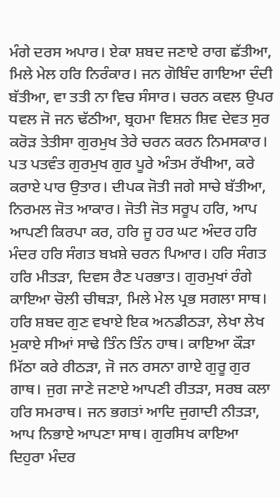ਮੰਗੇ ਦਰਸ ਅਪਾਰ। ਏਕਾ ਸ਼ਬਦ ਜਣਾਏ ਰਾਗ ਛੱਤੀਆ, ਮਿਲੇ ਮੇਲ ਹਰਿ ਨਿਰੰਕਾਰ। ਜਨ ਗੋਬਿੰਦ ਗਾਇਆ ਦੰਦੀ ਬੱਤੀਆ, ਵਾ ਤਤੀ ਨਾ ਵਿਚ ਸੰਸਾਰ। ਚਰਨ ਕਵਲ ਉਪਰ ਧਵਲ ਜੋ ਜਨ ਢੱਠੀਆ, ਬ੍ਰਹਮਾ ਵਿਸ਼ਨ ਸ਼ਿਵ ਦੇਵਤ ਸੁਰ ਕਰੋੜ ਤੇਤੀਸਾ ਗੁਰਮੁਖ ਤੇਰੇ ਚਰਨ ਕਰਨ ਨਿਮਸਕਾਰ। ਪਤ ਪਤਵੰਤ ਗੁਰਮੁਖ ਗੁਰ ਪੂਰੇ ਅੰਤਮ ਰੱਖੀਆ, ਕਰੇ ਕਰਾਏ ਪਾਰ ਉਤਾਰ। ਦੀਪਕ ਜੋਤੀ ਜਗੇ ਸਾਚੇ ਬੱਤੀਆ, ਨਿਰਮਲ ਜੋਤ ਆਕਾਰ। ਜੋਤੀ ਜੋਤ ਸਰੂਪ ਹਰਿ, ਆਪ ਆਪਣੀ ਕਿਰਪਾ ਕਰ, ਹਰਿ ਜੂ ਹਰ ਘਟ ਅੰਦਰ ਹਰਿ ਮੰਦਰ ਹਰਿ ਸੰਗਤ ਬਖ਼ਸ਼ੇ ਚਰਨ ਪਿਆਰ। ਹਰਿ ਸੰਗਤ ਹਰਿ ਮੀਤੜਾ, ਦਿਵਸ ਰੈਣ ਪਰਭਾਤ। ਗੁਰਮੁਖਾਂ ਰੰਗੇ ਕਾਇਆ ਚੋਲੀ ਚੀਥੜਾ, ਮਿਲੇ ਮੇਲ ਪ੍ਰਭ ਸਗਲਾ ਸਾਥ। ਹਰਿ ਸ਼ਬਦ ਗੁਣ ਵਖਾਏ ਇਕ ਅਨਡੀਠੜਾ, ਲੇਖਾ ਲੇਖ ਮੁਕਾਏ ਸੀਆਂ ਸਾਢੇ ਤਿੰਨ ਤਿੰਨ ਹਾਥ। ਕਾਇਆ ਕੌੜਾ ਮਿੱਠਾ ਕਰੇ ਰੀਠੜਾ, ਜੋ ਜਨ ਰਸਨਾ ਗਾਏ ਗੁਰੂ ਗੁਰ ਗਾਥ। ਜੁਗ ਜਾਣੇ ਜਣਾਏ ਆਪਣੀ ਰੀਤੜਾ, ਸਰਬ ਕਲਾ ਹਰਿ ਸਮਰਾਥ। ਜਨ ਭਗਤਾਂ ਆਦਿ ਜੁਗਾਦੀ ਨੀਤੜਾ, ਆਪ ਨਿਭਾਏ ਆਪਣਾ ਸਾਥ। ਗੁਰਸਿਖ ਕਾਇਆ ਦਿਹੁਰਾ ਮੰਦਰ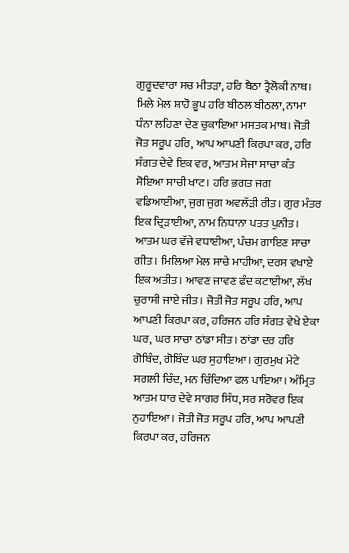ਗੁਰੂਦਵਾਰਾ ਸਚ ਮੀਤੜਾ, ਹਰਿ ਬੈਠਾ ਤ੍ਰੈਲੋਕੀ ਨਾਥ। ਮਿਲੇ ਮੇਲ ਸ਼ਾਹੋ ਭੂਪ ਹਰਿ ਬੀਠਲ ਬੀਠਲਾ, ਨਾਮਾ ਧੰਨਾ ਲਹਿਣਾ ਦੇਣ ਚੁਕਾਇਆ ਮਸਤਕ ਮਾਥ। ਜੋਤੀ ਜੋਤ ਸਰੂਪ ਹਰਿ, ਆਪ ਆਪਣੀ ਕਿਰਪਾ ਕਰ, ਹਰਿ ਸੰਗਤ ਦੇਵੇ ਇਕ ਵਰ, ਆਤਮ ਸੇਜਾ ਸਾਚਾ ਕੰਤ ਸੋਇਆ ਸਾਚੀ ਖਾਟ। ਹਰਿ ਭਗਤ ਜਗ ਵਡਿਆਈਆ, ਜੁਗ ਜੁਗ ਅਵਲੱੜੀ ਰੀਤ। ਗੁਰ ਮੰਤਰ ਇਕ ਦ੍ਰਿੜਾਈਆ, ਨਾਮ ਨਿਧਾਨਾ ਪਤਤ ਪੁਨੀਤ। ਆਤਮ ਘਰ ਵੱਜੇ ਵਧਾਈਆ, ਪੰਚਮ ਗਾਇਣ ਸਾਚਾ ਗੀਤ। ਮਿਲਿਆ ਮੇਲ ਸਾਚੇ ਮਾਹੀਆ, ਦਰਸ ਵਖਾਏ ਇਕ ਅਤੀਤ। ਆਵਣ ਜਾਵਣ ਫੰਦ ਕਟਾਈਆ, ਲੱਖ ਚੁਰਾਸੀ ਜਾਏ ਜੀਤ। ਜੋਤੀ ਜੋਤ ਸਰੂਪ ਹਰਿ, ਆਪ ਆਪਣੀ ਕਿਰਪਾ ਕਰ, ਹਰਿਜਨ ਹਰਿ ਸੰਗਤ ਵੇਖੇ ਏਕਾ ਘਰ, ਘਰ ਸਾਚਾ ਠਾਂਡਾ ਸੀਤ। ਠਾਂਡਾ ਦਰ ਹਰਿ ਗੋਬਿੰਦ, ਗੋਬਿੰਦ ਘਰ ਸੁਹਾਇਆ। ਗੁਰਮੁਖ ਮੇਟੇ ਸਗਲੀ ਚਿੰਦ, ਮਨ ਚਿੰਦਿਆ ਫਲ ਪਾਇਆ। ਅੰਮ੍ਰਿਤ ਆਤਮ ਧਾਰ ਦੇਵੇ ਸਾਗਰ ਸਿੰਧ, ਸਰ ਸਰੋਵਰ ਇਕ ਨੁਹਾਇਆ। ਜੋਤੀ ਜੋਤ ਸਰੂਪ ਹਰਿ, ਆਪ ਆਪਣੀ ਕਿਰਪਾ ਕਰ, ਹਰਿਜਨ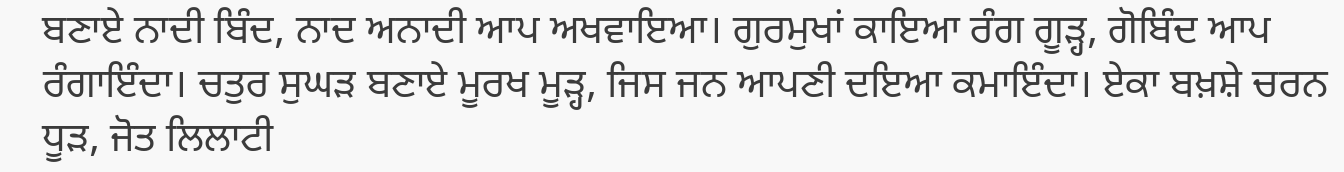ਬਣਾਏ ਨਾਦੀ ਬਿੰਦ, ਨਾਦ ਅਨਾਦੀ ਆਪ ਅਖਵਾਇਆ। ਗੁਰਮੁਖਾਂ ਕਾਇਆ ਰੰਗ ਗੂੜ੍ਹ, ਗੋਬਿੰਦ ਆਪ ਰੰਗਾਇੰਦਾ। ਚਤੁਰ ਸੁਘੜ ਬਣਾਏ ਮੂਰਖ ਮੂੜ੍ਹ, ਜਿਸ ਜਨ ਆਪਣੀ ਦਇਆ ਕਮਾਇੰਦਾ। ਏਕਾ ਬਖ਼ਸ਼ੇ ਚਰਨ ਧੂੜ, ਜੋਤ ਲਿਲਾਟੀ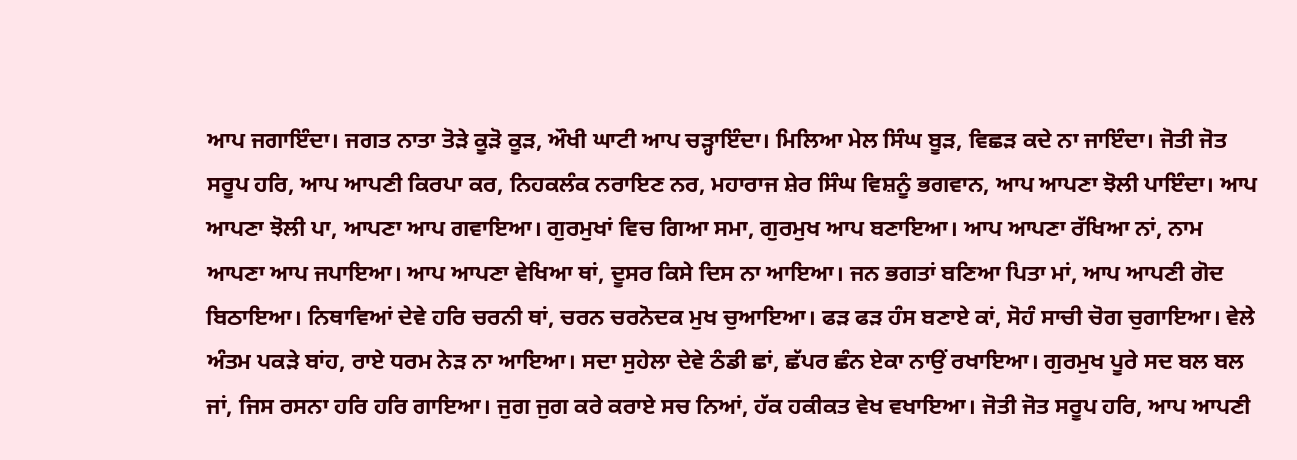ਆਪ ਜਗਾਇੰਦਾ। ਜਗਤ ਨਾਤਾ ਤੋੜੇ ਕੂੜੋ ਕੂੜ, ਔਖੀ ਘਾਟੀ ਆਪ ਚੜ੍ਹਾਇੰਦਾ। ਮਿਲਿਆ ਮੇਲ ਸਿੰਘ ਬੂੜ, ਵਿਛੜ ਕਦੇ ਨਾ ਜਾਇੰਦਾ। ਜੋਤੀ ਜੋਤ ਸਰੂਪ ਹਰਿ, ਆਪ ਆਪਣੀ ਕਿਰਪਾ ਕਰ, ਨਿਹਕਲੰਕ ਨਰਾਇਣ ਨਰ, ਮਹਾਰਾਜ ਸ਼ੇਰ ਸਿੰਘ ਵਿਸ਼ਨੂੰ ਭਗਵਾਨ, ਆਪ ਆਪਣਾ ਝੋਲੀ ਪਾਇੰਦਾ। ਆਪ ਆਪਣਾ ਝੋਲੀ ਪਾ, ਆਪਣਾ ਆਪ ਗਵਾਇਆ। ਗੁਰਮੁਖਾਂ ਵਿਚ ਗਿਆ ਸਮਾ, ਗੁਰਮੁਖ ਆਪ ਬਣਾਇਆ। ਆਪ ਆਪਣਾ ਰੱਖਿਆ ਨਾਂ, ਨਾਮ ਆਪਣਾ ਆਪ ਜਪਾਇਆ। ਆਪ ਆਪਣਾ ਵੇਖਿਆ ਥਾਂ, ਦੂਸਰ ਕਿਸੇ ਦਿਸ ਨਾ ਆਇਆ। ਜਨ ਭਗਤਾਂ ਬਣਿਆ ਪਿਤਾ ਮਾਂ, ਆਪ ਆਪਣੀ ਗੋਦ ਬਿਠਾਇਆ। ਨਿਥਾਵਿਆਂ ਦੇਵੇ ਹਰਿ ਚਰਨੀ ਥਾਂ, ਚਰਨ ਚਰਨੋਦਕ ਮੁਖ ਚੁਆਇਆ। ਫੜ ਫੜ ਹੰਸ ਬਣਾਏ ਕਾਂ, ਸੋਹੰ ਸਾਚੀ ਚੋਗ ਚੁਗਾਇਆ। ਵੇਲੇ ਅੰਤਮ ਪਕੜੇ ਬਾਂਹ, ਰਾਏ ਧਰਮ ਨੇੜ ਨਾ ਆਇਆ। ਸਦਾ ਸੁਹੇਲਾ ਦੇਵੇ ਠੰਡੀ ਛਾਂ, ਛੱਪਰ ਛੰਨ ਏਕਾ ਨਾਉਂ ਰਖਾਇਆ। ਗੁਰਮੁਖ ਪੂਰੇ ਸਦ ਬਲ ਬਲ ਜਾਂ, ਜਿਸ ਰਸਨਾ ਹਰਿ ਹਰਿ ਗਾਇਆ। ਜੁਗ ਜੁਗ ਕਰੇ ਕਰਾਏ ਸਚ ਨਿਆਂ, ਹੱਕ ਹਕੀਕਤ ਵੇਖ ਵਖਾਇਆ। ਜੋਤੀ ਜੋਤ ਸਰੂਪ ਹਰਿ, ਆਪ ਆਪਣੀ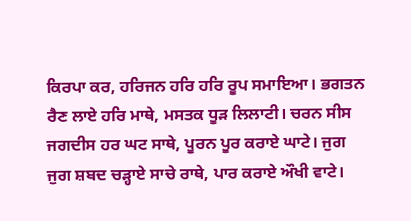ਕਿਰਪਾ ਕਰ, ਹਰਿਜਨ ਹਰਿ ਹਰਿ ਰੂਪ ਸਮਾਇਆ। ਭਗਤਨ ਰੈਣ ਲਾਏ ਹਰਿ ਮਾਥੇ, ਮਸਤਕ ਧੂੜ ਲਿਲਾਟੀ। ਚਰਨ ਸੀਸ ਜਗਦੀਸ ਹਰ ਘਟ ਸਾਥੇ, ਪੂਰਨ ਪੂਰ ਕਰਾਏ ਘਾਟੇ। ਜੁਗ ਜੁਗ ਸ਼ਬਦ ਚੜ੍ਹਾਏ ਸਾਚੇ ਰਾਥੇ, ਪਾਰ ਕਰਾਏ ਔਖੀ ਵਾਟੇ।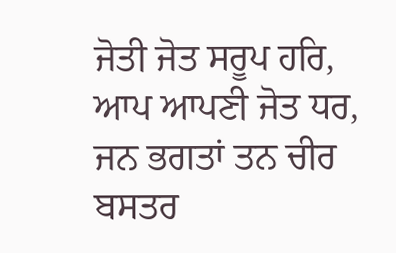ਜੋਤੀ ਜੋਤ ਸਰੂਪ ਹਰਿ, ਆਪ ਆਪਣੀ ਜੋਤ ਧਰ, ਜਨ ਭਗਤਾਂ ਤਨ ਚੀਰ ਬਸਤਰ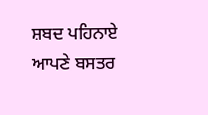ਸ਼ਬਦ ਪਹਿਨਾਏ ਆਪਣੇ ਬਸਤਰ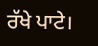ਰੱਖੇ ਪਾਟੇ।